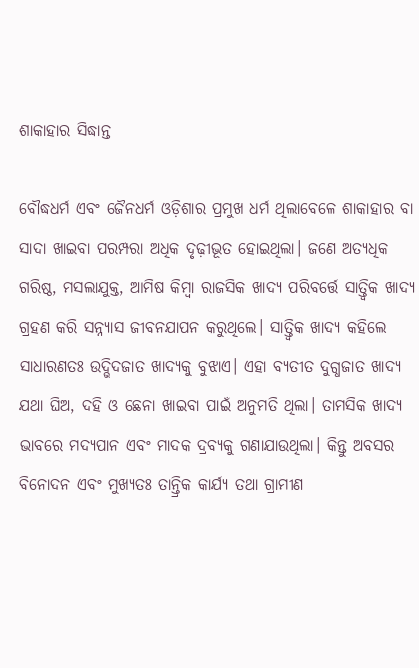ଶାକାହାର ସିଦ୍ଧାନ୍ତ

ବୌଦ୍ଧଧର୍ମ ଏବଂ ଜୈନଧର୍ମ ଓଡ଼ିଶାର ପ୍ରମୁଖ ଧର୍ମ ଥିଲାବେଳେ ଶାକାହାର ବା ସାଦା ଖାଇବା ପରମ୍ପରା ଅଧିକ ଦୃଢ଼ୀଭୂତ ହୋଇଥିଲା। ଜଣେ ଅତ୍ୟଧିକ ଗରିଷ୍ଠ, ମସଲାଯୁକ୍ତ, ଆମିଷ କିମ୍ୱା ରାଜସିକ ଖାଦ୍ୟ ପରିବର୍ତ୍ତେ ସାତ୍ତ୍ୱିକ ଖାଦ୍ୟ ଗ୍ରହଣ କରି ସନ୍ନ୍ୟାସ ଜୀବନଯାପନ କରୁଥିଲେ। ସାତ୍ତ୍ୱିକ ଖାଦ୍ୟ କହିଲେ ସାଧାରଣତଃ ଉଦ୍ଭିଦଜାତ ଖାଦ୍ୟକୁ ବୁଝାଏ। ଏହା ବ୍ୟତୀତ ଦୁଗ୍ଧଜାତ ଖାଦ୍ୟ ଯଥା ଘିଅ, ଦହି ଓ ଛେନା ଖାଇବା ପାଇଁ ଅନୁମତି ଥିଲା। ତାମସିକ ଖାଦ୍ୟ ଭାବରେ ମଦ୍ୟପାନ ଏବଂ ମାଦକ ଦ୍ରବ୍ୟକୁ ଗଣାଯାଉଥିଲା। କିନ୍ତୁ ଅବସର ବିନୋଦନ ଏବଂ ମୁଖ୍ୟତଃ ତାନ୍ତ୍ରିକ କାର୍ଯ୍ୟ ତଥା ଗ୍ରାମୀଣ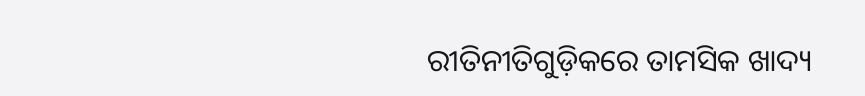ରୀତିନୀତିଗୁଡ଼ିକରେ ତାମସିକ ଖାଦ୍ୟ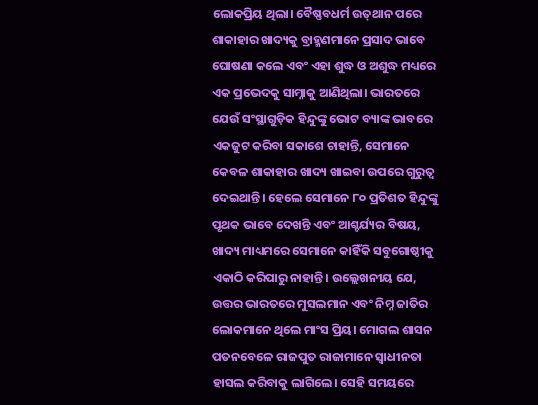ଲୋକପ୍ରିୟ ଥିଲା। ବୈଷ୍ଣବଧର୍ମ ଉତ୍‌ଥାନ ପରେ ଶାକାହାର ଖାଦ୍ୟକୁ ବ୍ରାହ୍ମଣମାନେ ପ୍ରସାଦ ଭାବେ ଘୋଷଣା କଲେ ଏବଂ ଏହା ଶୁଦ୍ଧ ଓ ଅଶୁଦ୍ଧ ମଧ୍ୟରେ ଏକ ପ୍ରଭେଦକୁ ସାମ୍ନାକୁ ଆଣିଥିଲା। ଭାରତରେ ଯେଉଁ ସଂସ୍ଥାଗୁଡ଼ିକ ହିନ୍ଦୁଙ୍କୁ ଭୋଟ ବ୍ୟାଙ୍କ ଭାବରେ ଏକଜୁଟ କରିବା ସକାଶେ ଚାହାନ୍ତି, ସେମାନେ କେବଳ ଶାକାହାର ଖାଦ୍ୟ ଖାଇବା ଉପରେ ଗୁରୁତ୍ୱ ଦେଇଥାନ୍ତି। ହେଲେ ସେମାନେ ୮୦ ପ୍ରତିଶତ ହିନ୍ଦୁଙ୍କୁ ପୃଥକ ଭାବେ ଦେଖନ୍ତି ଏବଂ ଆଶ୍ଚର୍ଯ୍ୟର ବିଷୟ, ଖାଦ୍ୟ ମାଧ୍ୟମରେ ସେମାନେ କାହିଁକି ସବୁଗୋଷ୍ଠୀକୁ ଏକାଠି କରିପାରୁ ନାହାନ୍ତି। ଉଲ୍ଲେଖନୀୟ ଯେ, ଉତ୍ତର ଭାରତରେ ମୁସଲମାନ ଏବଂ ନିମ୍ନ ଜାତିର ଲୋକମାନେ ଥିଲେ ମାଂସ ପ୍ରିୟ। ମୋଗଲ ଶାସନ ପତନବେଳେ ରାଜପୁତ ରାଜାମାନେ ସ୍ୱାଧୀନତା ହାସଲ କରିବାକୁ ଲାଗିଲେ। ସେହି ସମୟରେ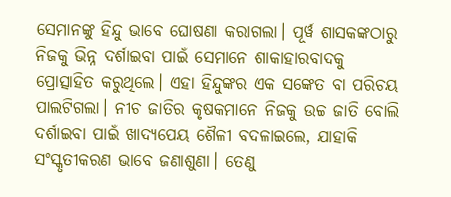ସେମାନଙ୍କୁ ହିନ୍ଦୁ ଭାବେ ଘୋଷଣା କରାଗଲା। ପୂର୍ୱ ଶାସକଙ୍କଠାରୁ ନିଜକୁ ଭିନ୍ନ ଦର୍ଶାଇବା ପାଇଁ ସେମାନେ ଶାକାହାରବାଦକୁ ପ୍ରୋତ୍ସାହିତ କରୁଥିଲେ। ଏହା ହିନ୍ଦୁଙ୍କର ଏକ ସଙ୍କେତ ବା ପରିଚୟ ପାଲଟିଗଲା। ନୀଚ ଜାତିର କୃଷକମାନେ ନିଜକୁ ଉଚ୍ଚ ଜାତି ବୋଲି ଦର୍ଶାଇବା ପାଇଁ ଖାଦ୍ୟପେୟ ଶୈଳୀ ବଦଳାଇଲେ, ଯାହାକି ସଂସ୍କୃତୀକରଣ ଭାବେ ଜଣାଶୁଣା। ତେଣୁ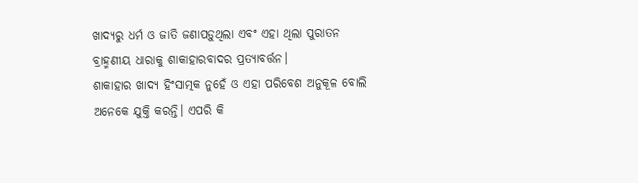ଖାଦ୍ୟରୁ ଧର୍ମ ଓ ଜାତି ଜଣାପଡ଼ୁଥିଲା ଏବଂ ଏହା ଥିଲା ପୁରାତନ ବ୍ରାହ୍ମଣୀୟ ଧାରାକୁ ଶାକାହାରବାଦର ପ୍ରତ୍ୟାବର୍ତ୍ତନ।
ଶାକାହାର ଖାଦ୍ୟ ହିଂସାତ୍ମକ ନୁହେଁ ଓ ଏହା ପରିବେଶ ଅନୁକୂଳ ବୋଲି ଅନେକେ ଯୁକ୍ତି କରନ୍ତି। ଏପରି କି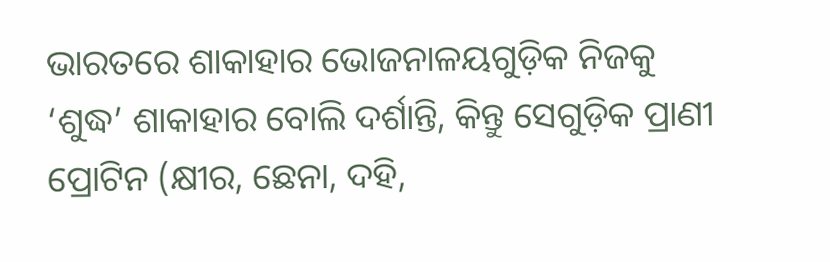ଭାରତରେ ଶାକାହାର ଭୋଜନାଳୟଗୁଡ଼ିକ ନିଜକୁ ‘ଶୁଦ୍ଧ’ ଶାକାହାର ବୋଲି ଦର୍ଶାନ୍ତି, କିନ୍ତୁ ସେଗୁଡ଼ିକ ପ୍ରାଣୀ ପ୍ରୋଟିନ (କ୍ଷୀର, ଛେନା, ଦହି,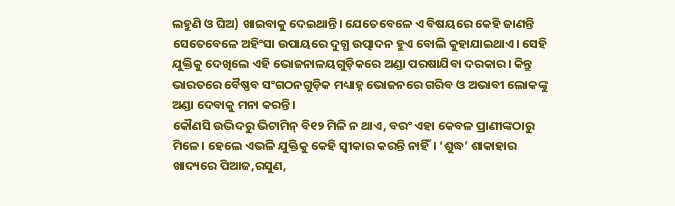ଲହୁଣି ଓ ଘିଅ) ଖାଇବାକୁ ଦେଇଥାନ୍ତି। ଯେତେବେଳେ ଏ ବିଷୟରେ କେହି ଜାଣନ୍ତି ସେତେବେଳେ ଅହିଂସା ଉପାୟରେ ଦୁଗ୍ଧ ଉତ୍ପାଦନ ହୁଏ ବୋଲି କୁହାଯାଇଥାଏ। ସେହି ଯୁକ୍ତିକୁ ଦେଖିଲେ ଏହି ଭୋଜନାଳୟଗୁଡ଼ିକରେ ଅଣ୍ଡା ପରଷାଯିବା ଦରକାର। କିନ୍ତୁ ଭାରତରେ ବୈଷ୍ଣବ ସଂଗଠନଗୁଡ଼ିକ ମଧ୍ୟାହ୍ନ ଭୋଜନରେ ଗରିବ ଓ ଅଭାବୀ ଲୋକଙ୍କୁ ଅଣ୍ଡା ଦେବାକୁ ମନା କରନ୍ତି।
କୌଣସି ଉଦ୍ଭିଦରୁ ଭିଟାମିନ୍‌ ବି୧୨ ମିଳି ନ ଥାଏ, ବରଂ ଏହା କେବଳ ପ୍ରାଣୀଙ୍କଠାରୁ ମିଳେ। ହେଲେ ଏଭଳି ଯୁକ୍ତିକୁ କେହି ସ୍ୱୀକାର କରନ୍ତି ନାହିଁ। ‘ଶୁଦ୍ଧ’ ଶାକାହାର ଖାଦ୍ୟରେ ପିଆଜ,ରସୁଣ,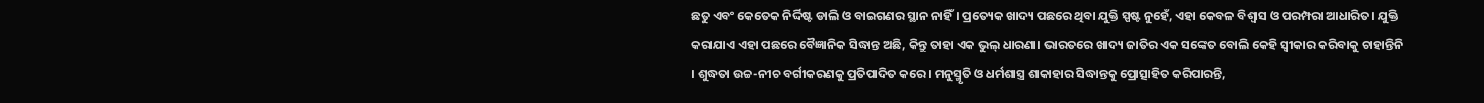ଛତୁ ଏବଂ କେତେକ ନିର୍ଦ୍ଦିଷ୍ଟ ଡାଲି ଓ ବାଇଗଣର ସ୍ଥାନ ନାହିଁ। ପ୍ରତ୍ୟେକ ଖାଦ୍ୟ ପଛରେ ଥିବା ଯୁକ୍ତି ସ୍ପଷ୍ଟ ନୁହେଁ, ଏହା କେବଳ ବିଶ୍ୱାସ ଓ ପରମ୍ପରା ଆଧାରିତ। ଯୁକ୍ତି କରାଯାଏ ଏହା ପଛରେ ବୈଜ୍ଞାନିକ ସିଦ୍ଧାନ୍ତ ଅଛି, କିନ୍ତୁ ତାହା ଏକ ଭୁଲ୍‌ ଧାରଣା। ଭାରତରେ ଖାଦ୍ୟ ଜାତିର ଏକ ସଙ୍କେତ ବୋଲି କେହି ସ୍ୱୀକାର କରିବାକୁ ଚାହାନ୍ତିନି । ଶୁଦ୍ଧତା ଉଚ୍ଚ-ନୀଚ ବର୍ଗୀକରଣକୁ ପ୍ରତିପାଦିତ କରେ। ମନୁସ୍ମୃତି ଓ ଧର୍ମଶାସ୍ତ୍ର ଶାକାହାର ସିଦ୍ଧାନ୍ତକୁ ପ୍ରୋତ୍ସାହିତ କରିପାରନ୍ତି,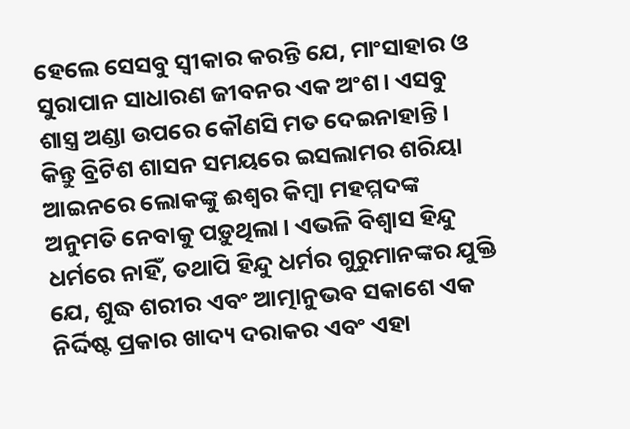ହେଲେ ସେସବୁ ସ୍ୱୀକାର କରନ୍ତି ଯେ, ମାଂସାହାର ଓ ସୁରାପାନ ସାଧାରଣ ଜୀବନର ଏକ ଅଂଶ। ଏସବୁ ଶାସ୍ତ୍ର ଅଣ୍ଡା ଉପରେ କୌଣସି ମତ ଦେଇନାହାନ୍ତି। କିନ୍ତୁ ବ୍ରିଟିଶ ଶାସନ ସମୟରେ ଇସଲାମର ଶରିୟା ଆଇନରେ ଲୋକଙ୍କୁ ଈଶ୍ୱର କିମ୍ୱା ମହମ୍ମଦଙ୍କ ଅନୁମତି ନେବାକୁ ପଡ଼ୁଥିଲା। ଏଭଳି ବିଶ୍ୱାସ ହିନ୍ଦୁ ଧର୍ମରେ ନାହିଁ, ତଥାପି ହିନ୍ଦୁ ଧର୍ମର ଗୁରୁମାନଙ୍କର ଯୁକ୍ତି ଯେ, ଶୁଦ୍ଧ ଶରୀର ଏବଂ ଆତ୍ମାନୁଭବ ସକାଶେ ଏକ ନିର୍ଦ୍ଦିଷ୍ଟ ପ୍ରକାର ଖାଦ୍ୟ ଦରାକର ଏବଂ ଏହା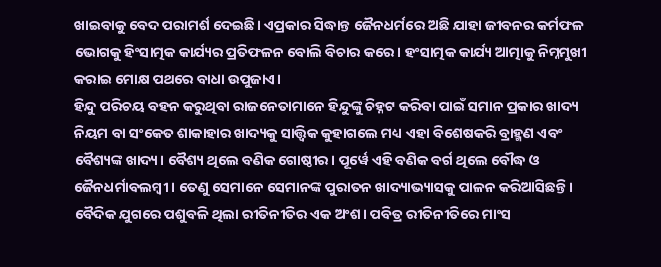ଖାଇବାକୁ ବେଦ ପରାମର୍ଶ ଦେଇଛି। ଏପ୍ରକାର ସିଦ୍ଧାନ୍ତ ଜୈନଧର୍ମରେ ଅଛି ଯାହା ଜୀବନର କର୍ମଫଳ ଭୋଗକୁ ହିଂସାତ୍ମକ କାର୍ଯ୍ୟର ପ୍ରତିଫଳନ ବୋଲି ବିଚାର କରେ। ହଂସାତ୍ମକ କାର୍ଯ୍ୟ ଆତ୍ମାକୁ ନିମ୍ନମୁଖୀ କରାଇ ମୋକ୍ଷ ପଥରେ ବାଧା ଉପୁଜାଏ।
ହିନ୍ଦୁ ପରିଚୟ ବହନ କରୁଥିବା ରାଜନେତାମାନେ ହିନ୍ଦୁଙ୍କୁ ଚିହ୍ନଟ କରିବା ପାଇଁ ସମାନ ପ୍ରକାର ଖାଦ୍ୟ ନିୟମ ବା ସଂକେତ ଶାକାହାର ଖାଦ୍ୟକୁ ସାତ୍ତ୍ୱିକ କୁହାଗଲେ ମଧ୍ୟ ଏହା ବିଶେଷକରି ବ୍ରାହ୍ମଣ ଏବଂ ବୈଶ୍ୟଙ୍କ ଖାଦ୍ୟ। ବୈଶ୍ୟ ଥିଲେ ବଣିକ ଗୋଷ୍ଠୀର। ପୂର୍ୱେ ଏହି ବଣିକ ବର୍ଗ ଥିଲେ ବୌଦ୍ଧ ଓ ଜୈନଧର୍ମାବଲମ୍ୱୀ । ତେଣୁ ସେମାନେ ସେମାନଙ୍କ ପୁରାତନ ଖାଦ୍ୟାଭ୍ୟାସକୁ ପାଳନ କରିଆସିଛନ୍ତି। ବୈଦିକ ଯୁଗରେ ପଶୁବଳି ଥିଲା ରୀତିନୀତିର ଏକ ଅଂଶ। ପବିତ୍ର ରୀତିନୀତିରେ ମାଂସ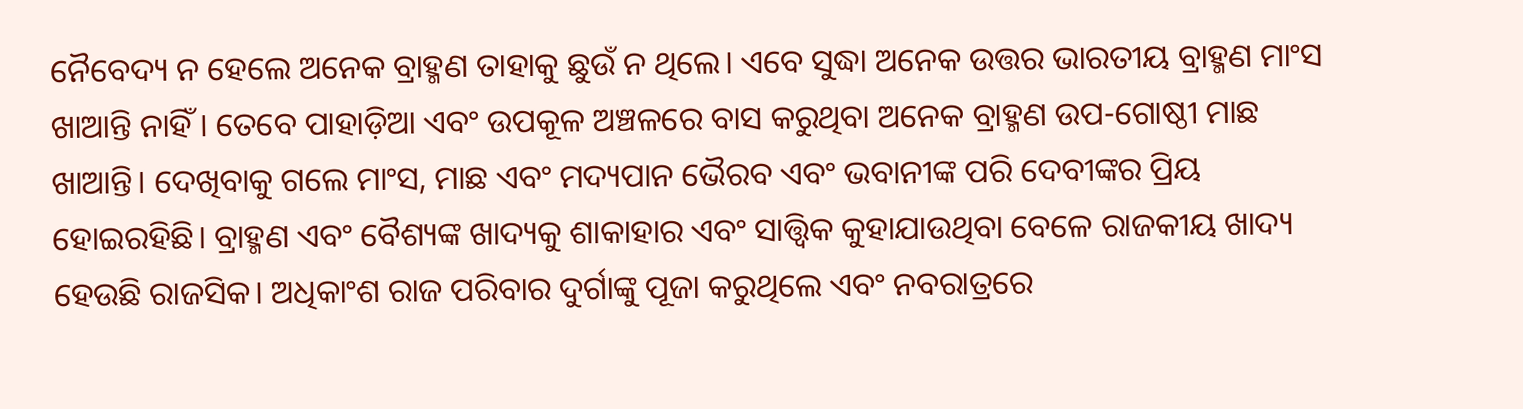ନୈବେଦ୍ୟ ନ ହେଲେ ଅନେକ ବ୍ରାହ୍ମଣ ତାହାକୁ ଛୁଉଁ ନ ଥିଲେ। ଏବେ ସୁଦ୍ଧା ଅନେକ ଉତ୍ତର ଭାରତୀୟ ବ୍ରାହ୍ମଣ ମାଂସ ଖାଆନ୍ତି ନାହିଁ। ତେବେ ପାହାଡ଼ିଆ ଏବଂ ଉପକୂଳ ଅଞ୍ଚଳରେ ବାସ କରୁଥିବା ଅନେକ ବ୍ରାହ୍ମଣ ଉପ-ଗୋଷ୍ଠୀ ମାଛ ଖାଆନ୍ତି। ଦେଖିବାକୁ ଗଲେ ମାଂସ, ମାଛ ଏବଂ ମଦ୍ୟପାନ ଭୈରବ ଏବଂ ଭବାନୀଙ୍କ ପରି ଦେବୀଙ୍କର ପ୍ରିୟ ହୋଇରହିଛି। ବ୍ରାହ୍ମଣ ଏବଂ ବୈଶ୍ୟଙ୍କ ଖାଦ୍ୟକୁ ଶାକାହାର ଏବଂ ସାତ୍ତ୍ୱିକ କୁହାଯାଉଥିବା ବେଳେ ରାଜକୀୟ ଖାଦ୍ୟ ହେଉଛି ରାଜସିକ। ଅଧିକାଂଶ ରାଜ ପରିବାର ଦୁର୍ଗାଙ୍କୁ ପୂଜା କରୁଥିଲେ ଏବଂ ନବରାତ୍ରରେ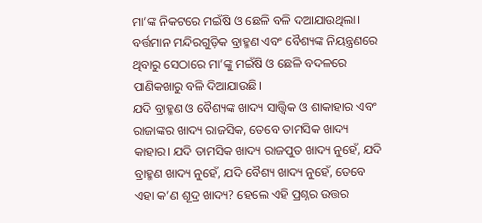ମା’ଙ୍କ ନିକଟରେ ମଇଁଷି ଓ ଛେଳି ବଳି ଦଆଯାଉଥିଲା। ବର୍ତ୍ତମାନ ମନ୍ଦିରଗୁଡ଼ିକ ବ୍ରାହ୍ମଣ ଏବଂ ବୈଶ୍ୟଙ୍କ ନିୟନ୍ତ୍ରଣରେ ଥିବାରୁ ସେଠାରେ ମା’ଙ୍କୁ ମଇଁଷି ଓ ଛେଳି ବଦଳରେ ପାଣିକଖାରୁ ବଳି ଦିଆଯାଉଛି।
ଯଦି ବ୍ରାହ୍ମଣ ଓ ବୈଶ୍ୟଙ୍କ ଖାଦ୍ୟ ସାତ୍ତ୍ୱିକ ଓ ଶାକାହାର ଏବଂ ରାଜାଙ୍କର ଖାଦ୍ୟ ରାଜସିକ, ତେବେ ତାମସିକ ଖାଦ୍ୟ କାହାର। ଯଦି ତାମସିକ ଖାଦ୍ୟ ରାଜପୁତ ଖାଦ୍ୟ ନୁହେଁ, ଯଦି ବ୍ରାହ୍ମଣ ଖାଦ୍ୟ ନୁହେଁ, ଯଦି ବୈଶ୍ୟ ଖାଦ୍ୟ ନୁହେଁ, ତେବେ ଏହା କ’ଣ ଶୂଦ୍ର ଖାଦ୍ୟ? ହେଲେ ଏହି ପ୍ରଶ୍ନର ଉତ୍ତର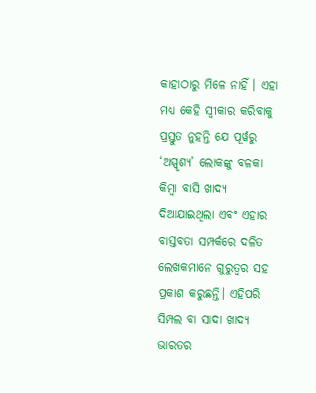କାହାଠାରୁ ମିଳେ ନାହିଁ । ଏହା ମଧ୍ୟ କେହି ସ୍ୱୀକାର କରିବାକୁ ପ୍ରସ୍ତୁତ ନୁହନ୍ତି ଯେ ପୂର୍ୱରୁ ‘ଅସ୍ପୃଶ୍ୟ’ ଲୋକଙ୍କୁ ବଳକା କିମ୍ୱା ବାସି ଖାଦ୍ୟ ଦିଆଯାଇଥିଲା ଏବଂ ଏହାର ବାସ୍ତବତା ସମ୍ପର୍କରେ ଦଳିତ ଲେଖକମାନେ ଗୁରୁତ୍ୱର ସହ ପ୍ରକାଶ କରୁଛନ୍ତି। ଏହିପରି ସିମ୍ପଲ ବା ସାଦା ଖାଦ୍ୟ ଭାରତର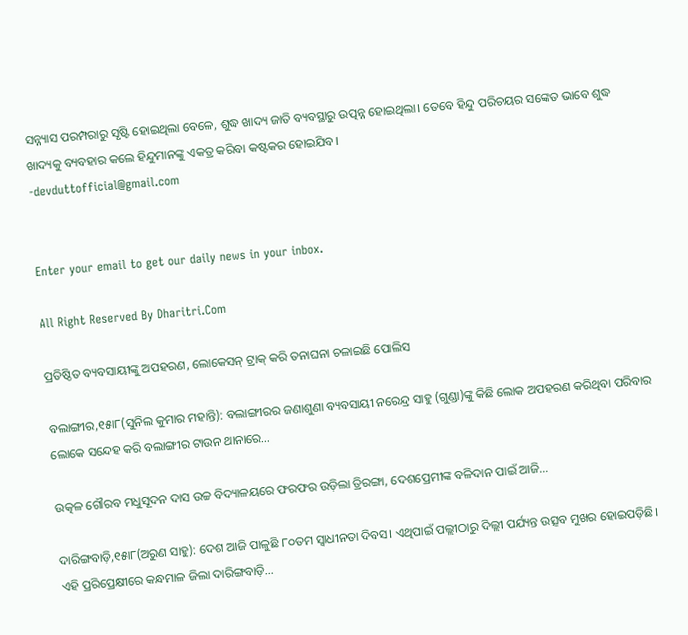ସନ୍ନ୍ୟାସ ପରମ୍ପରାରୁ ସୃଷ୍ଟି ହୋଇଥିଲା ବେଳେ, ଶୁଦ୍ଧ ଖାଦ୍ୟ ଜାତି ବ୍ୟବସ୍ଥାରୁ ଉତ୍ପନ୍ନ ହୋଇଥିଲା। ତେବେ ହିନ୍ଦୁ ପରିଚୟର ସଙ୍କେତ ଭାବେ ଶୁଦ୍ଧ ଖାଦ୍ୟକୁ ବ୍ୟବହାର କଲେ ହିନ୍ଦୁମାନଙ୍କୁ ଏକତ୍ର କରିବା କଷ୍ଟକର ହୋଇଯିବ।
-devduttofficial@gmail.com


Enter your email to get our daily news in your inbox.

All Right Reserved By Dharitri.Com

ପ୍ରତିଷ୍ଠିତ ବ୍ୟବସାୟୀଙ୍କୁ ଅପହରଣ, ଲୋକେସନ୍‌ ଟ୍ରାକ୍‌ କରି ତନାଘନା ଚଳାଇଛି ପୋଲିସ

ବଲାଙ୍ଗୀର,୧୫ା୮(ସୁନିଲ କୁମାର ମହାନ୍ତି): ବଲାଙ୍ଗୀରର ଜଣାଶୁଣା ବ୍ୟବସାୟୀ ନରେନ୍ଦ୍ର ସାହୁ (ଗୁଣ୍ଡା)ଙ୍କୁ କିଛି ଲୋକ ଅପହରଣ କରିଥିବା ପରିବାର ଲୋକେ ସନ୍ଦେହ କରି ବଲାଙ୍ଗୀର ଟାଉନ ଥାନାରେ…

ଉତ୍କଳ ଗୌରବ ମଧୁସୂଦନ ଦାସ ଉଚ୍ଚ ବିଦ୍ୟାଳୟରେ ଫରଫର ଉଡ଼ିଲା ତ୍ରିରଙ୍ଗା, ଦେଶପ୍ରେମୀଙ୍କ ବଳିଦାନ ପାଇଁ ଆଜି…

ଦାରିଙ୍ଗବାଡ଼ି,୧୫ା୮(ଅରୁଣ ସାହୁ): ଦେଶ ଆଜି ପାଳୁଛି ୮୦ତମ ସ୍ବାଧୀନତା ଦିବସ। ଏଥିପାଇଁ ପଲ୍ଲୀଠାରୁ ଦିଲ୍ଲୀ ପର୍ଯ୍ୟନ୍ତ ଉତ୍ସବ ମୁଖର ହୋଇପଡ଼ିଛି। ଏହି ପ୍ରରିପ୍ରେକ୍ଷୀରେ କନ୍ଧମାଳ ଜିଲା ଦାରିଙ୍ଗବାଡ଼ି…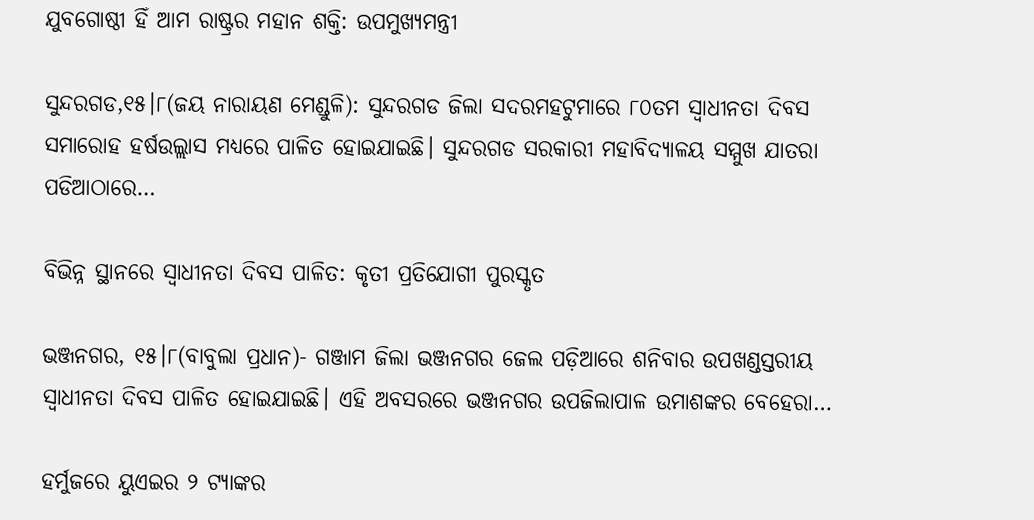ଯୁବଗୋଷ୍ଠୀ ହିଁ ଆମ ରାଷ୍ଟ୍ରର ମହାନ ଶକ୍ତି: ଉପମୁଖ୍ୟମନ୍ତ୍ରୀ

ସୁନ୍ଦରଗଡ,୧୫।୮(ଜୟ ନାରାୟଣ ମେଣ୍ଡୁଳି): ସୁନ୍ଦରଗଡ ଜିଲା ସଦରମହଟୁମାରେ ୮୦ତମ ସ୍ବାଧୀନତା ଦିବସ ସମାରୋହ ହର୍ଷଉଲ୍ଲାସ ମଧ୍ୟରେ ପାଳିତ ହୋଇଯାଇଛି। ସୁନ୍ଦରଗଡ ସରକାରୀ ମହାବିଦ୍ୟାଳୟ ସମ୍ମୁଖ ଯାତରା ପଡିଆଠାରେ…

ବିଭିନ୍ନ ସ୍ଥାନରେ ସ୍ବାଧୀନତା ଦିବସ ପାଳିତ: କୃତୀ ପ୍ରତିଯୋଗୀ ପୁରସ୍କୃତ

ଭଞ୍ଜନଗର, ୧୫।୮(ବାବୁଲା ପ୍ରଧାନ)- ଗଞ୍ଜାମ ଜିଲା ଭଞ୍ଜନଗର ଜେଲ ପଡ଼ିଆରେ ଶନିବାର ଉପଖଣ୍ଡସ୍ତରୀୟ ସ୍ବାଧୀନତା ଦିବସ ପାଳିତ ହୋଇଯାଇଛି। ଏହି ଅବସରରେ ଭଞ୍ଜନଗର ଉପଜିଲାପାଳ ଉମାଶଙ୍କର ବେହେରା…

ହର୍ମୁଜରେ ୟୁଏଇର ୨ ଟ୍ୟାଙ୍କର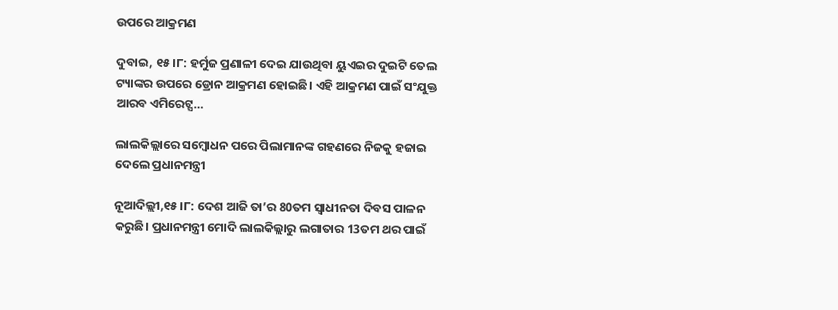ଉପରେ ଆକ୍ରମଣ

ଦୁବାଇ, ୧୫।୮: ହର୍ମୁଜ ପ୍ରଣାଳୀ ଦେଇ ଯାଉଥିବା ୟୁଏଇର ଦୁଇଟି ତେଲ ଟ୍ୟାଙ୍କର ଉପରେ ଡ୍ରୋନ ଆକ୍ରମଣ ହୋଇଛି। ଏହି ଆକ୍ରମଣ ପାଇଁ ସଂଯୁକ୍ତ ଆରବ ଏମିରେଟ୍ସ…

ଲାଲକିଲ୍ଲାରେ ସମ୍ବୋଧନ ପରେ ପିଲାମାନଙ୍କ ଗହଣରେ ନିଜକୁ ହଜାଇ ଦେଲେ ପ୍ରଧାନମନ୍ତ୍ରୀ

ନୂଆଦିଲ୍ଲୀ,୧୫।୮: ଦେଶ ଆଜି ତା’ର 80ତମ ସ୍ବାଧୀନତା ଦିବସ ପାଳନ କରୁଛି। ପ୍ରଧାନମନ୍ତ୍ରୀ ମୋଦି ଲାଲକିଲ୍ଲାରୁ ଲଗାତାର 13ତମ ଥର ପାଇଁ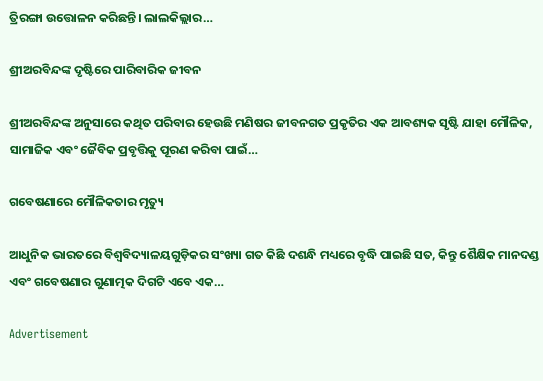ତ୍ରିରଙ୍ଗା ଉତ୍ତୋଳନ କରିଛନ୍ତି। ଲାଲକିଲ୍ଲାର…

ଶ୍ରୀଅରବିନ୍ଦଙ୍କ ଦୃଷ୍ଟିରେ ପାରିବାରିକ ଜୀବନ

ଶ୍ରୀଅରବିନ୍ଦଙ୍କ ଅନୁସାରେ କଥିତ ପରିବାର ହେଉଛି ମଣିଷର ଜୀବନଗତ ପ୍ରକୃତିର ଏକ ଆବଶ୍ୟକ ସୃଷ୍ଟି ଯାହା ମୌଳିକ, ସାମାଜିକ ଏବଂ ଜୈବିକ ପ୍ରବୃତ୍ତିକୁ ପୂରଣ କରିବା ପାଇଁ…

ଗବେଷଣାରେ ମୌଳିକତାର ମୃତ୍ୟୁ

ଆଧୁନିକ ଭାରତରେ ବିଶ୍ୱବିଦ୍ୟାଳୟଗୁଡ଼ିକର ସଂଖ୍ୟା ଗତ କିଛି ଦଶନ୍ଧି ମଧ୍ୟରେ ବୃଦ୍ଧି ପାଇଛି ସତ, କିନ୍ତୁ ଶୈକ୍ଷିକ ମାନଦଣ୍ଡ ଏବଂ ଗବେଷଣାର ଗୁଣାତ୍ମକ ଦିଗଟି ଏବେ ଏକ…

Advertisement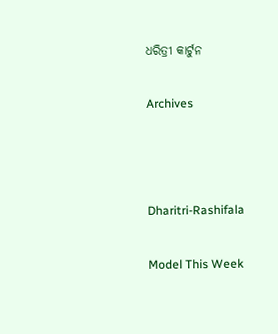ଧରିତ୍ରୀ କାର୍ଟୁନ

Archives



Dharitri-Rashifala

Model This Week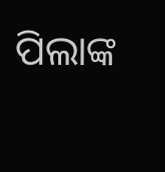ପିଲାଙ୍କ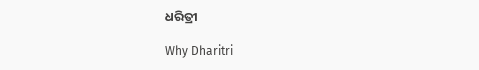ଧରିତ୍ରୀ

Why Dharitri